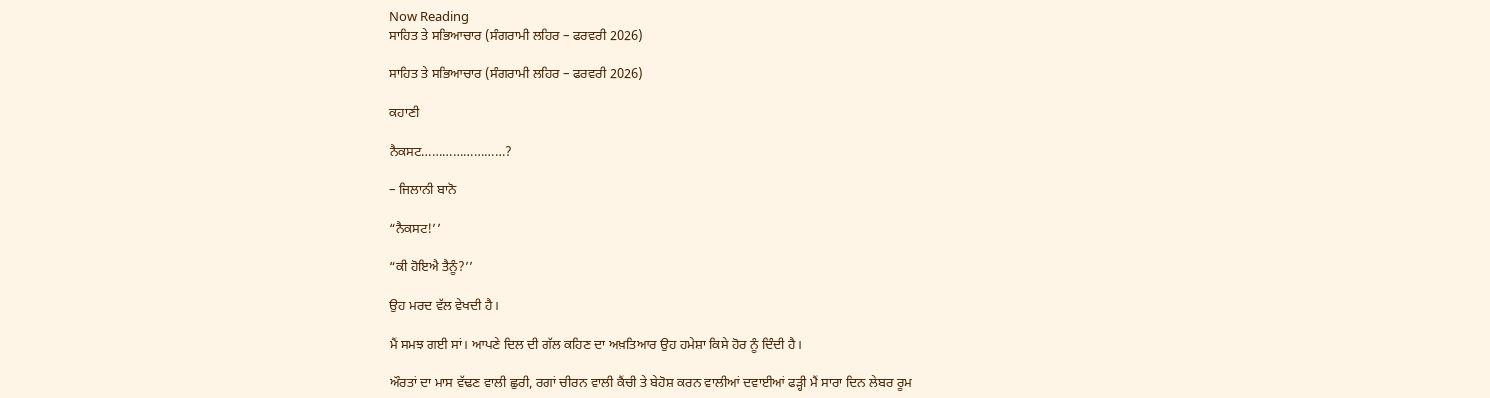Now Reading
ਸਾਹਿਤ ਤੇ ਸਭਿਆਚਾਰ (ਸੰਗਰਾਮੀ ਲਹਿਰ – ਫਰਵਰੀ 2026)

ਸਾਹਿਤ ਤੇ ਸਭਿਆਚਾਰ (ਸੰਗਰਾਮੀ ਲਹਿਰ – ਫਰਵਰੀ 2026)

ਕਹਾਣੀ

ਨੈਕਸਟ……………………?

– ਜਿਲਾਨੀ ਬਾਨੋ

“ਨੈਕਸਟ!’’

“ਕੀ ਹੋਇਐ ਤੈਨੂੰ?’’

ਉਹ ਮਰਦ ਵੱਲ ਵੇਖਦੀ ਹੈ।

ਮੈਂ ਸਮਝ ਗਈ ਸਾਂ। ਆਪਣੇ ਦਿਲ ਦੀ ਗੱਲ ਕਹਿਣ ਦਾ ਅਖ਼ਤਿਆਰ ਉਹ ਹਮੇਸ਼ਾ ਕਿਸੇ ਹੋਰ ਨੂੰ ਦਿੰਦੀ ਹੈ।

ਔਰਤਾਂ ਦਾ ਮਾਸ ਵੱਢਣ ਵਾਲੀ ਛੁਰੀ, ਰਗਾਂ ਚੀਰਨ ਵਾਲੀ ਕੈਂਚੀ ਤੇ ਬੇਹੋਸ਼ ਕਰਨ ਵਾਲੀਆਂ ਦਵਾਈਆਂ ਫੜ੍ਹੀ ਮੈਂ ਸਾਰਾ ਦਿਨ ਲੇਬਰ ਰੂਮ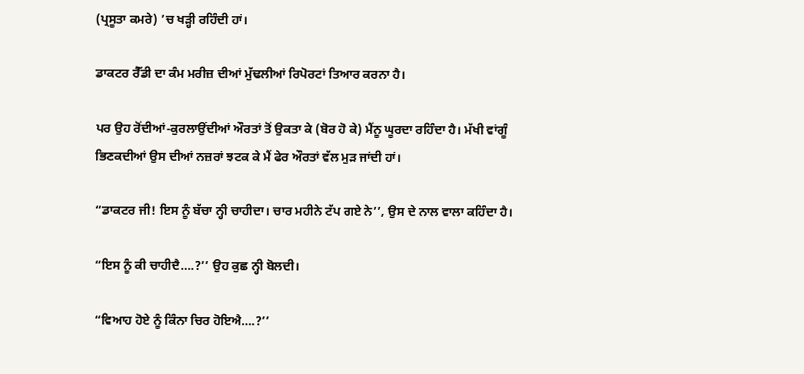(ਪ੍ਰਸੂਤਾ ਕਮਰੇ) ’ਚ ਖੜ੍ਹੀ ਰਹਿੰਦੀ ਹਾਂ।

ਡਾਕਟਰ ਰੈੱਡੀ ਦਾ ਕੰਮ ਮਰੀਜ਼ ਦੀਆਂ ਮੁੱਢਲੀਆਂ ਰਿਪੋਰਟਾਂ ਤਿਆਰ ਕਰਨਾ ਹੈ।

ਪਰ ਉਹ ਰੋਂਦੀਆਂ-ਕੁਰਲਾਉਂਦੀਆਂ ਔਰਤਾਂ ਤੋਂ ਉਕਤਾ ਕੇ (ਬੋਰ ਹੋ ਕੇ) ਮੈਂਨੂ ਘੂਰਦਾ ਰਹਿੰਦਾ ਹੈ। ਮੱਖੀ ਵਾਂਗੂੰ ਭਿਣਕਦੀਆਂ ਉਸ ਦੀਆਂ ਨਜ਼ਰਾਂ ਝਟਕ ਕੇ ਮੈਂ ਫੇਰ ਔਰਤਾਂ ਵੱਲ ਮੁੜ ਜਾਂਦੀ ਹਾਂ।

“ਡਾਕਟਰ ਜੀ! ਇਸ ਨੂੰ ਬੱਚਾ ਨ੍ਹੀ ਚਾਹੀਦਾ। ਚਾਰ ਮਹੀਨੇ ਟੱਪ ਗਏ ਨੇ’’, ਉਸ ਦੇ ਨਾਲ ਵਾਲਾ ਕਹਿੰਦਾ ਹੈ।

“ਇਸ ਨੂੰ ਕੀ ਚਾਹੀਦੈ….?’’ ਉਹ ਕੁਛ ਨ੍ਹੀ ਬੋਲਦੀ।

“ਵਿਆਹ ਹੋਏ ਨੂੰ ਕਿੰਨਾ ਚਿਰ ਹੋਇਐ….?’’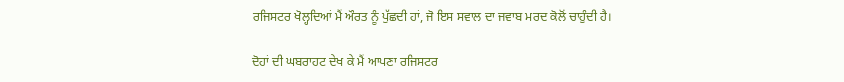ਰਜਿਸਟਰ ਖੋਲ੍ਹਦਿਆਂ ਮੈਂ ਔਰਤ ਨੂੰ ਪੁੱਛਦੀ ਹਾਂ, ਜੋ ਇਸ ਸਵਾਲ ਦਾ ਜਵਾਬ ਮਰਦ ਕੋਲੋਂ ਚਾਹੁੰਦੀ ਹੈ।

ਦੋਹਾਂ ਦੀ ਘਬਰਾਹਟ ਦੇਖ ਕੇ ਮੈਂ ਆਪਣਾ ਰਜਿਸਟਰ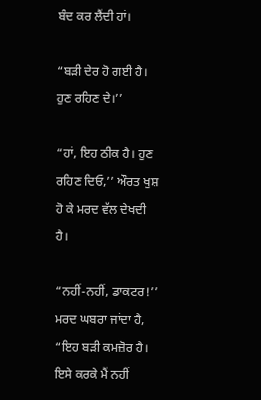ਬੰਦ ਕਰ ਲੈਂਦੀ ਹਾਂ।

“ਬੜੀ ਦੇਰ ਹੋ ਗਈ ਹੈ। ਹੁਣ ਰਹਿਣ ਦੇ।’’

“ਹਾਂ, ਇਹ ਠੀਕ ਹੈ। ਹੁਣ ਰਹਿਣ ਦਿਓ,’’ ਔਰਤ ਖੁਸ਼ ਹੋ ਕੇ ਮਰਦ ਵੱਲ ਦੇਖਦੀ ਹੈ।

“ਨਹੀਂ-ਨਹੀਂ, ਡਾਕਟਰ!’’ ਮਰਦ ਘਬਰਾ ਜਾਂਦਾ ਹੈ, “ਇਹ ਬੜੀ ਕਮਜ਼ੋਰ ਹੈ। ਇਸੇ ਕਰਕੇ ਮੈਂ ਨਹੀਂ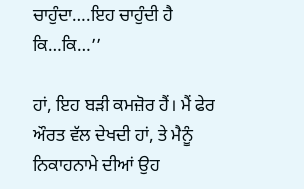ਚਾਹੁੰਦਾ….ਇਹ ਚਾਹੁੰਦੀ ਹੈ ਕਿ…ਕਿ…’’

ਹਾਂ, ਇਹ ਬੜੀ ਕਮਜ਼ੋਰ ਹੈਂ। ਮੈਂ ਫੇਰ ਔਰਤ ਵੱਲ ਦੇਖਦੀ ਹਾਂ, ਤੇ ਮੈਨੂੰ ਨਿਕਾਹਨਾਮੇ ਦੀਆਂ ਉਹ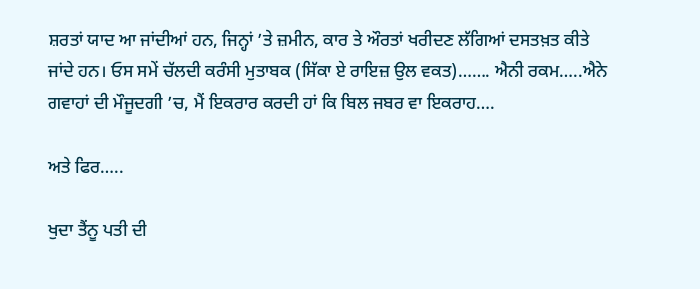ਸ਼ਰਤਾਂ ਯਾਦ ਆ ਜਾਂਦੀਆਂ ਹਨ, ਜਿਨ੍ਹਾਂ ’ਤੇ ਜ਼ਮੀਨ, ਕਾਰ ਤੇ ਔਰਤਾਂ ਖਰੀਦਣ ਲੱਗਿਆਂ ਦਸਤਖ਼ਤ ਕੀਤੇ ਜਾਂਦੇ ਹਨ। ਓਸ ਸਮੇਂ ਚੱਲਦੀ ਕਰੰਸੀ ਮੁਤਾਬਕ (ਸਿੱਕਾ ਏ ਰਾਇਜ਼ ਉਲ ਵਕਤ)……. ਐਨੀ ਰਕਮ…..ਐਨੇ ਗਵਾਹਾਂ ਦੀ ਮੌਜੂਦਗੀ ’ਚ, ਮੈਂ ਇਕਰਾਰ ਕਰਦੀ ਹਾਂ ਕਿ ਬਿਲ ਜਬਰ ਵਾ ਇਕਰਾਹ….

ਅਤੇ ਫਿਰ…..

ਖੁਦਾ ਤੈਂਨੂ ਪਤੀ ਦੀ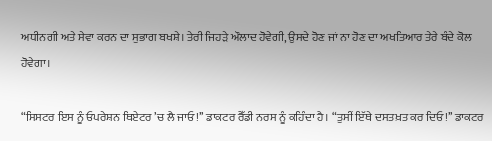ਅਧੀਨਗੀ ਅਤੇ ਸੇਵਾ ਕਰਨ ਦਾ ਸੁਭਾਗ ਬਖਸ਼ੇ। ਤੇਰੀ ਜਿਹੜੇ ਔਲਾਦ ਹੋਵੇਗੀ, ਉਸਦੇ ਹੋਣ ਜਾਂ ਨਾ ਹੋਣ ਦਾ ਅਖਤਿਆਰ ਤੇਰੇ ਬੰਦੇ ਕੋਲ ਹੋਵੇਗਾ।

“ਸਿਸਟਰ ਇਸ ਨੂੰ ਓਪਰੇਸ਼ਨ ਥਿਏਟਰ ’ਚ ਲੈ ਜਾਓ!’’ ਡਾਕਟਰ ਰੈੱਡੀ ਨਰਸ ਨੂੰ ਕਹਿੰਦਾ ਹੈ। “ਤੁਸੀਂ ਇੱਥੇ ਦਸਤਖ਼ਤ ਕਰ ਦਿਓ!’’ ਡਾਕਟਰ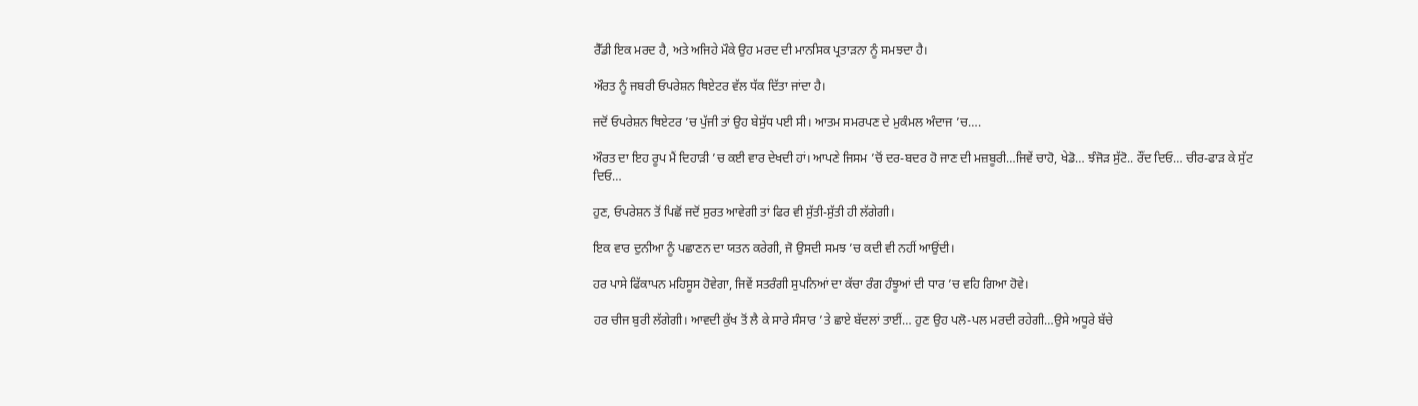ਰੈੱਡੀ ਇਕ ਮਰਦ ਹੈ, ਅਤੇ ਅਜਿਹੇ ਮੌਕੇ ਉਹ ਮਰਦ ਦੀ ਮਾਨਸਿਕ ਪ੍ਰਤਾੜਨਾ ਨੂੰ ਸਮਝਦਾ ਹੈ।

ਔਰਤ ਨੂੰ ਜਬਰੀ ਓਪਰੇਸ਼ਨ ਥਿਏਟਰ ਵੱਲ ਧੱਕ ਦਿੱਤਾ ਜਾਂਦਾ ਹੈ।

ਜਦੋਂ ਓਪਰੇਸ਼ਨ ਥਿਏਟਰ ’ਚ ਪੁੱਜੀ ਤਾਂ ਉਹ ਬੇਸੁੱਧ ਪਈ ਸੀ। ਆਤਮ ਸਮਰਪਣ ਦੇ ਮੁਕੰਮਲ ਅੰਦਾਜ ’ਚ….

ਔਰਤ ਦਾ ਇਹ ਰੂਪ ਮੈਂ ਦਿਹਾੜੀ ’ਚ ਕਈ ਵਾਰ ਦੇਖਦੀ ਹਾਂ। ਆਪਣੇ ਜਿਸਮ ’ਚੋਂ ਦਰ-ਬਦਰ ਹੋ ਜਾਣ ਦੀ ਮਜ਼ਬੂਰੀ…ਜਿਵੇਂ ਚਾਹੋ, ਖੇਡੋ… ਝੰਜੋੜ ਸੁੱਟੋ.. ਰੌਂਦ ਦਿਓ… ਚੀਰ-ਫਾੜ ਕੇ ਸੁੱਟ ਦਿਓ…

ਹੁਣ, ਓਪਰੇਸ਼ਨ ਤੋਂ ਪਿਛੋਂ ਜਦੋਂ ਸੁਰਤ ਆਵੇਗੀ ਤਾਂ ਫਿਰ ਵੀ ਸੁੱਤੀ-ਸੁੱਤੀ ਹੀ ਲੱਗੇਗੀ।

ਇਕ ਵਾਰ ਦੁਨੀਆ ਨੂੰ ਪਛਾਣਨ ਦਾ ਯਤਨ ਕਰੇਗੀ, ਜੋ ਉਸਦੀ ਸਮਝ ’ਚ ਕਦੀ ਵੀ ਨਹੀਂ ਆਉਂਦੀ।

ਹਰ ਪਾਸੇ ਫਿੱਕਾਪਨ ਮਹਿਸੂਸ ਹੋਵੇਗਾ, ਜਿਵੇਂ ਸਤਰੰਗੀ ਸੁਪਨਿਆਂ ਦਾ ਕੱਚਾ ਰੰਗ ਹੰਝੂਆਂ ਦੀ ਧਾਰ ’ਚ ਵਹਿ ਗਿਆ ਹੋਵੇ।

ਹਰ ਚੀਜ ਬੁਰੀ ਲੱਗੇਗੀ। ਆਵਦੀ ਕੁੱਖ ਤੋਂ ਲੈ ਕੇ ਸਾਰੇ ਸੰਸਾਰ ’ਤੇ ਛਾਏ ਬੱਦਲਾਂ ਤਾਈਂ… ਹੁਣ ਉਹ ਪਲੋ-ਪਲ ਮਰਦੀ ਰਹੇਗੀ…ਉਸੇ ਅਧੂਰੇ ਬੱਚੇ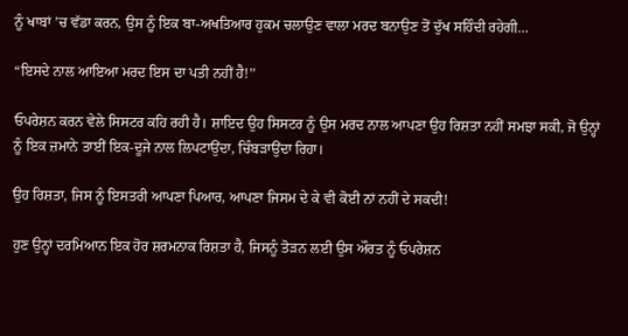ਨੂੰ ਖਾਬਾਂ ’ਚ ਵੱਡਾ ਕਰਨ, ਉਸ ਨੂੰ ਇਕ ਬਾ-ਅਖਤਿਆਰ ਹੁਕਮ ਚਲਾਉਣ ਵਾਲਾ ਮਰਦ ਬਨਾਉਣ ਤੋਂ ਦੁੱਖ ਸਹਿੰਦੀ ਰਹੇਗੀ…

“ਇਸਦੇ ਨਾਲ ਆਇਆ ਮਰਦ ਇਸ ਦਾ ਪਤੀ ਨਹੀਂ ਹੈ!’’

ਓਪਰੇਸ਼ਨ ਕਰਨ ਵੇਲੇ ਸਿਸਟਰ ਕਹਿ ਰਹੀ ਹੈ। ਸ਼ਾਇਦ ਉਹ ਸਿਸਟਰ ਨੂੰ ਉਸ ਮਰਦ ਨਾਲ ਆਪਣਾ ਉਹ ਰਿਸ਼ਤਾ ਨਹੀਂ ਸਮਝਾ ਸਕੀ, ਜੋ ਉਨ੍ਹਾਂ ਨੂੰ ਇਕ ਜ਼ਮਾਨੇ ਤਾਈਂ ਇਕ-ਦੂਜੇ ਨਾਲ ਲਿਪਟਾਉਂਦਾ, ਚਿੰਬੜਾਉਂਦਾ ਰਿਹਾ।

ਉਹ ਰਿਸ਼ਤਾ, ਜਿਸ ਨੂੰ ਇਸਤਰੀ ਆਪਣਾ ਪਿਆਰ, ਆਪਣਾ ਜਿਸਮ ਦੇ ਕੇ ਵੀ ਕੋਈ ਨਾਂ ਨਹੀਂ ਦੇ ਸਕਦੀ!

ਹੁਣ ਉਨ੍ਹਾਂ ਦਰਮਿਆਨ ਇਕ ਹੋਰ ਸ਼ਰਮਨਾਕ ਰਿਸ਼ਤਾ ਹੈ, ਜਿਸਨੂੰ ਤੋੜਨ ਲਈ ਉਸ ਔਰਤ ਨੂੰ ਓਪਰੇਸ਼ਨ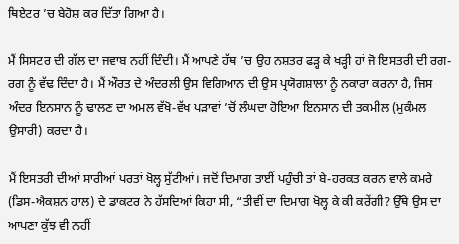ਥਿਏਟਰ ’ਚ ਬੇਹੋਸ਼ ਕਰ ਦਿੱਤਾ ਗਿਆ ਹੈ।

ਮੈਂ ਸਿਸਟਰ ਦੀ ਗੱਲ ਦਾ ਜਵਾਬ ਨਹੀਂ ਦਿੰਦੀ। ਮੈਂ ਆਪਣੇ ਹੱਥ ’ਚ ਉਹ ਨਸ਼ਤਰ ਫੜ੍ਹ ਕੇ ਖੜ੍ਹੀ ਹਾਂ ਜੋ ਇਸਤਰੀ ਦੀ ਰਗ-ਰਗ ਨੂੰ ਵੱਢ ਦਿੰਦਾ ਹੈ। ਮੈਂ ਔਰਤ ਦੇ ਅੰਦਰਲੀ ਉਸ ਵਿਗਿਆਨ ਦੀ ਉਸ ਪ੍ਰਯੋਗਸ਼ਾਲਾ ਨੂੰ ਨਕਾਰਾ ਕਰਨਾ ਹੈ, ਜਿਸ ਅੰਦਰ ਇਨਸਾਨ ਨੂੰ ਢਾਲਣ ਦਾ ਅਮਲ ਵੱਖੋ-ਵੱਖ ਪੜਾਵਾਂ ’ਚੋਂ ਲੰਘਦਾ ਹੋਇਆ ਇਨਸਾਨ ਦੀ ਤਕਮੀਲ (ਮੁਕੰਮਲ ਉਸਾਰੀ) ਕਰਦਾ ਹੈ।

ਮੈਂ ਇਸਤਰੀ ਦੀਆਂ ਸਾਰੀਆਂ ਪਰਤਾਂ ਖੋਲ੍ਹ ਸੁੱਟੀਆਂ। ਜਦੋਂ ਦਿਮਾਗ ਤਾਈਂ ਪਹੁੰਚੀ ਤਾਂ ਬੇ-ਹਰਕਤ ਕਰਨ ਵਾਲੇ ਕਮਰੇ (ਡਿਸ-ਐਕਸ਼ਨ ਹਾਲ) ਦੇ ਡਾਕਟਰ ਨੇ ਹੱਸਦਿਆਂ ਕਿਹਾ ਸੀ, “ਤੀਵੀਂ ਦਾ ਦਿਮਾਗ ਖੋਲ੍ਹ ਕੇ ਕੀ ਕਰੇਂਗੀ? ਉੱਥੇ ਉਸ ਦਾ ਆਪਣਾ ਕੁੱਝ ਵੀ ਨਹੀਂ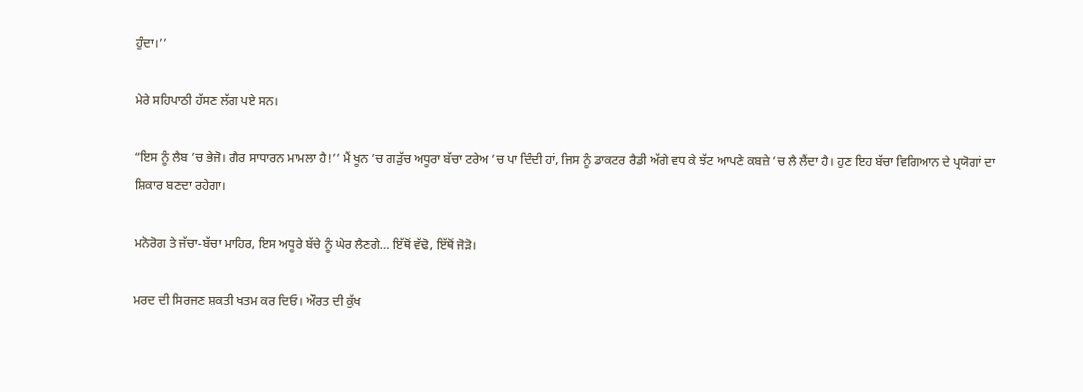ਹੁੰਦਾ।’’

ਮੇਰੇ ਸਹਿਪਾਠੀ ਹੱਸਣ ਲੱਗ ਪਏ ਸਨ।

“ਇਸ ਨੂੰ ਲੈਬ ’ਚ ਭੇਜੋ। ਗੈਰ ਸਾਧਾਰਨ ਮਾਮਲਾ ਹੈ!’’ ਮੈਂ ਖੂਨ ’ਚ ਗੜੁੱਚ ਅਧੂਰਾ ਬੱਚਾ ਟਰੇਅ ’ਚ ਪਾ ਦਿੰਦੀ ਹਾਂ, ਜਿਸ ਨੂੰ ਡਾਕਟਰ ਰੈਡੀ ਅੱਗੇ ਵਧ ਕੇ ਝੱਟ ਆਪਣੇ ਕਬਜ਼ੇ ’ਚ ਲੈ ਲੈਂਦਾ ਹੈ। ਹੁਣ ਇਹ ਬੱਚਾ ਵਿਗਿਆਨ ਦੇ ਪ੍ਰਯੋਗਾਂ ਦਾ ਸ਼ਿਕਾਰ ਬਣਦਾ ਰਹੇਗਾ।

ਮਨੋਰੋਗ ਤੇ ਜੱਚਾ-ਬੱਚਾ ਮਾਹਿਰ, ਇਸ ਅਧੂਰੇ ਬੱਚੇ ਨੂੰ ਘੇਰ ਲੈਣਗੇ… ਇੱਥੋਂ ਵੱਢੋ, ਇੱਥੋਂ ਜੋੜੋ।

ਮਰਦ ਦੀ ਸਿਰਜਣ ਸ਼ਕਤੀ ਖਤਮ ਕਰ ਦਿਓ। ਔਰਤ ਦੀ ਕੁੱਖ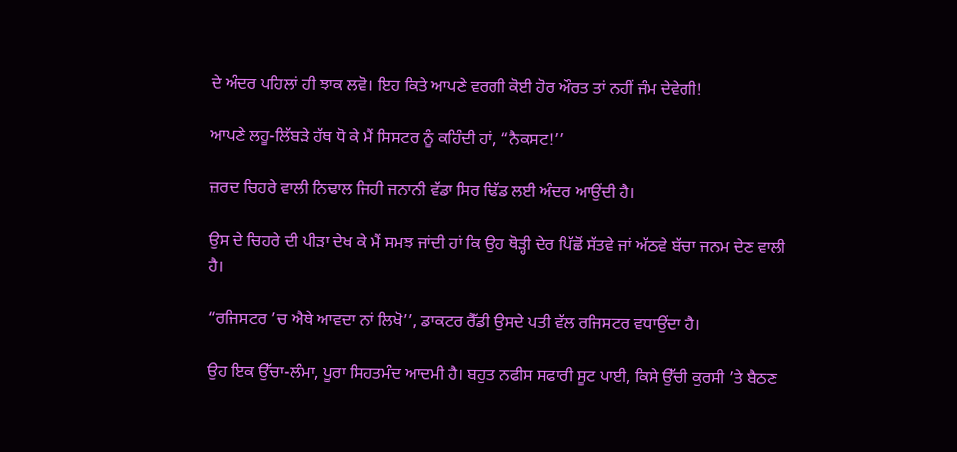ਦੇ ਅੰਦਰ ਪਹਿਲਾਂ ਹੀ ਝਾਕ ਲਵੋ। ਇਹ ਕਿਤੇ ਆਪਣੇ ਵਰਗੀ ਕੋਈ ਹੋਰ ਔਰਤ ਤਾਂ ਨਹੀਂ ਜੰਮ ਦੇਵੇਗੀ!

ਆਪਣੇ ਲਹੂ-ਲਿੱਬੜੇ ਹੱਥ ਧੋ ਕੇ ਮੈਂ ਸਿਸਟਰ ਨੂੰ ਕਹਿੰਦੀ ਹਾਂ, “ਨੈਕਸਟ!’’

ਜ਼ਰਦ ਚਿਹਰੇ ਵਾਲੀ ਨਿਢਾਲ ਜਿਹੀ ਜਨਾਨੀ ਵੱਡਾ ਸਿਰ ਢਿੱਡ ਲਈ ਅੰਦਰ ਆਉਂਦੀ ਹੈ।

ਉਸ ਦੇ ਚਿਹਰੇ ਦੀ ਪੀੜਾ ਦੇਖ ਕੇ ਮੈਂ ਸਮਝ ਜਾਂਦੀ ਹਾਂ ਕਿ ਉਹ ਥੋੜ੍ਹੀ ਦੇਰ ਪਿੱਛੋਂ ਸੱਤਵੇ ਜਾਂ ਅੱਠਵੇ ਬੱਚਾ ਜਨਮ ਦੇਣ ਵਾਲੀ ਹੈ।

“ਰਜਿਸਟਰ ’ਚ ਐਥੇ ਆਵਦਾ ਨਾਂ ਲਿਖੋ’’, ਡਾਕਟਰ ਰੈੱਡੀ ਉਸਦੇ ਪਤੀ ਵੱਲ ਰਜਿਸਟਰ ਵਧਾਉਂਦਾ ਹੈ।

ਉਹ ਇਕ ਉੱਚਾ-ਲੰਮਾ, ਪੂਰਾ ਸਿਹਤਮੰਦ ਆਦਮੀ ਹੈ। ਬਹੁਤ ਨਫੀਸ ਸਫਾਰੀ ਸੂਟ ਪਾਈ, ਕਿਸੇ ਉੱਚੀ ਕੁਰਸੀ ’ਤੇ ਬੈਠਣ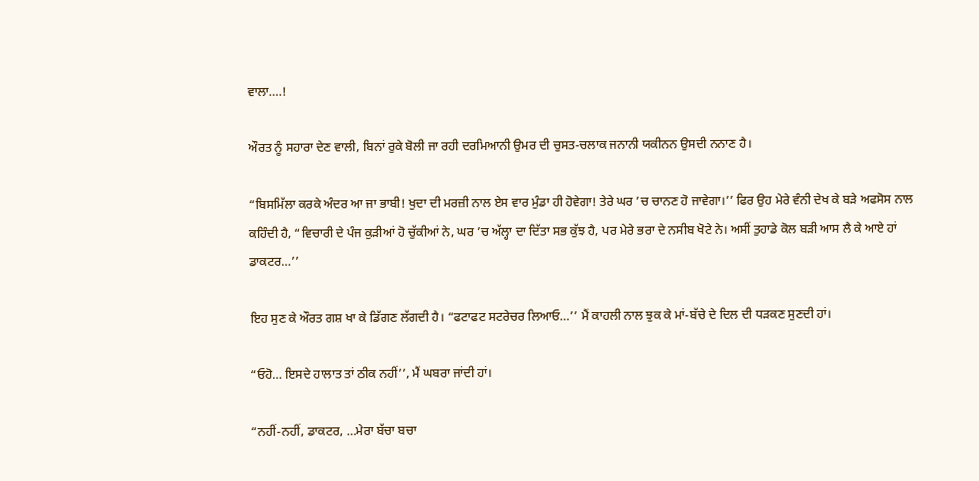ਵਾਲਾ….!

ਔਰਤ ਨੂੰ ਸਹਾਰਾ ਦੇਣ ਵਾਲੀ, ਬਿਨਾਂ ਰੁਕੇ ਬੋਲੀ ਜਾ ਰਹੀ ਦਰਮਿਆਨੀ ਉਮਰ ਦੀ ਚੁਸਤ-ਚਲਾਕ ਜਨਾਨੀ ਯਕੀਨਨ ਉਸਦੀ ਨਨਾਣ ਹੈ।

“ਬਿਸਮਿੱਲਾ ਕਰਕੇ ਅੰਦਰ ਆ ਜਾ ਭਾਬੀ! ਖੁਦਾ ਦੀ ਮਰਜ਼ੀ ਨਾਲ ਏਸ ਵਾਰ ਮੁੰਡਾ ਹੀ ਹੋਵੇਗਾ! ਤੇਰੇ ਘਰ ’ਚ ਚਾਨਣ ਹੋ ਜਾਵੇਗਾ।’’ ਫਿਰ ਉਹ ਮੇਰੇ ਵੰਨੀ ਦੇਖ ਕੇ ਬੜੇ ਅਫਸੋਸ ਨਾਲ ਕਹਿੰਦੀ ਹੈ, “ਵਿਚਾਰੀ ਦੇ ਪੰਜ ਕੁੜੀਆਂ ਹੋ ਚੁੱਕੀਆਂ ਨੇ, ਘਰ ’ਚ ਅੱਲ੍ਹਾ ਦਾ ਦਿੱਤਾ ਸਭ ਕੁੱਝ ਹੈ, ਪਰ ਮੇਰੇ ਭਰਾ ਦੇ ਨਸੀਬ ਖੋਟੇ ਨੇ। ਅਸੀਂ ਤੁਹਾਡੇ ਕੋਲ ਬੜੀ ਆਸ ਲੈ ਕੇ ਆਏ ਹਾਂ ਡਾਕਟਰ…’’

ਇਹ ਸੁਣ ਕੇ ਔਰਤ ਗਸ਼ ਖਾ ਕੇ ਡਿੱਗਣ ਲੱਗਦੀ ਹੈ। “ਫਟਾਫਟ ਸਟਰੇਚਰ ਲਿਆਓ…’’ ਮੈਂ ਕਾਹਲੀ ਨਾਲ ਝੁਕ ਕੇ ਮਾਂ-ਬੱਚੇ ਦੇ ਦਿਲ ਦੀ ਧੜਕਣ ਸੁਣਦੀ ਹਾਂ।

“ਓਹੋ… ਇਸਦੇ ਹਾਲਾਤ ਤਾਂ ਠੀਕ ਨਹੀਂ’’, ਮੈਂ ਘਬਰਾ ਜਾਂਦੀ ਹਾਂ।

“ਨਹੀਂ-ਨਹੀਂ, ਡਾਕਟਰ, …ਮੇਰਾ ਬੱਚਾ ਬਚਾ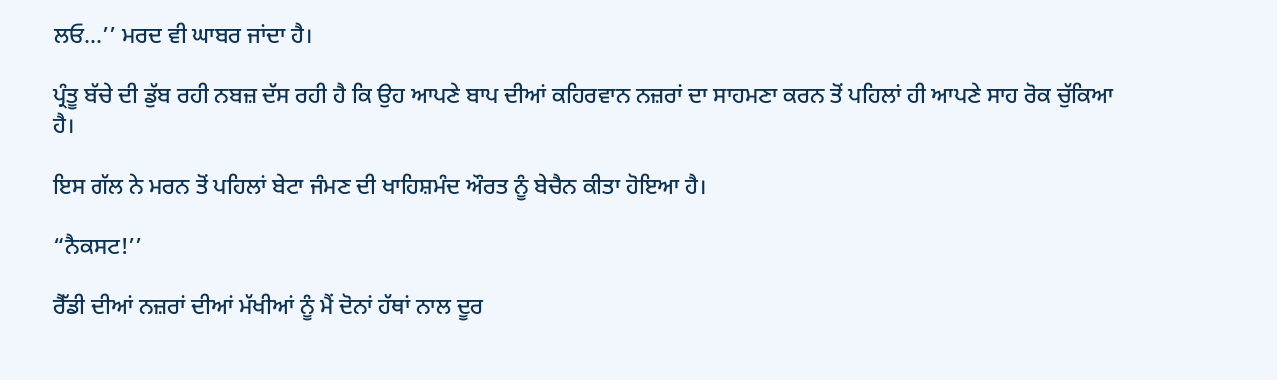ਲਓ…’’ ਮਰਦ ਵੀ ਘਾਬਰ ਜਾਂਦਾ ਹੈ।

ਪ੍ਰੰਤੂ ਬੱਚੇ ਦੀ ਡੁੱਬ ਰਹੀ ਨਬਜ਼ ਦੱਸ ਰਹੀ ਹੈ ਕਿ ਉਹ ਆਪਣੇ ਬਾਪ ਦੀਆਂ ਕਹਿਰਵਾਨ ਨਜ਼ਰਾਂ ਦਾ ਸਾਹਮਣਾ ਕਰਨ ਤੋਂ ਪਹਿਲਾਂ ਹੀ ਆਪਣੇ ਸਾਹ ਰੋਕ ਚੁੱਕਿਆ ਹੈ।

ਇਸ ਗੱਲ ਨੇ ਮਰਨ ਤੋਂ ਪਹਿਲਾਂ ਬੇਟਾ ਜੰਮਣ ਦੀ ਖਾਹਿਸ਼ਮੰਦ ਔਰਤ ਨੂੰ ਬੇਚੈਨ ਕੀਤਾ ਹੋਇਆ ਹੈ।

“ਨੈਕਸਟ!’’

ਰੈੱਡੀ ਦੀਆਂ ਨਜ਼ਰਾਂ ਦੀਆਂ ਮੱਖੀਆਂ ਨੂੰ ਮੈਂ ਦੋਨਾਂ ਹੱਥਾਂ ਨਾਲ ਦੂਰ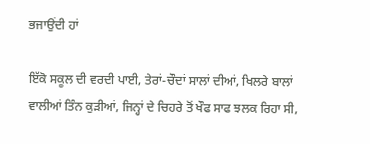ਭਜਾਉਂਦੀ ਹਾਂ

ਇੱਕੋ ਸਕੂਲ ਦੀ ਵਰਦੀ ਪਾਈ, ਤੇਰਾਂ-ਚੌਦਾਂ ਸਾਲਾਂ ਦੀਆਂ, ਖਿਲਰੇ ਬਾਲਾਂ ਵਾਲੀਆਂ ਤਿੰਨ ਕੁੜੀਆਂ, ਜਿਨ੍ਹਾਂ ਦੇ ਚਿਹਰੇ ਤੋਂ ਖੌਫ ਸਾਫ ਝਲਕ ਰਿਹਾ ਸੀ,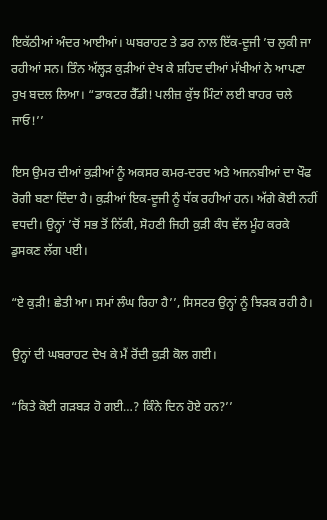ਇਕੱਠੀਆਂ ਅੰਦਰ ਆਈਆਂ। ਘਬਰਾਹਟ ਤੇ ਡਰ ਨਾਲ ਇੱਕ-ਦੂਜੀ ’ਚ ਲੁਕੀ ਜਾ ਰਹੀਆਂ ਸਨ। ਤਿੰਨ ਅੱਲ੍ਹੜ ਕੁੜੀਆਂ ਦੇਖ ਕੇ ਸ਼ਹਿਦ ਦੀਆਂ ਮੱਖੀਆਂ ਨੇ ਆਪਣਾ ਰੁਖ ਬਦਲ ਲਿਆ। “ਡਾਕਟਰ ਰੈੱਡੀ! ਪਲੀਜ਼ ਕੁੱਝ ਮਿੰਟਾਂ ਲਈ ਬਾਹਰ ਚਲੇ ਜਾਓ!’’

ਇਸ ਉਮਰ ਦੀਆਂ ਕੁੜੀਆਂ ਨੂੰ ਅਕਸਰ ਕਮਰ-ਦਰਦ ਅਤੇ ਅਜਨਬੀਆਂ ਦਾ ਖੌਫ ਰੋਗੀ ਬਣਾ ਦਿੰਦਾ ਹੈ। ਕੁੜੀਆਂ ਇਕ-ਦੂਜੀ ਨੂੰ ਧੱਕ ਰਹੀਆਂ ਹਨ। ਅੱਗੇ ਕੋਈ ਨਹੀਂ ਵਧਦੀ। ਉਨ੍ਹਾਂ ’ਚੋਂ ਸਭ ਤੋਂ ਨਿੱਕੀ, ਸੋਹਣੀ ਜਿਹੀ ਕੁੜੀ ਕੰਧ ਵੱਲ ਮੂੰਹ ਕਰਕੇ ਡੁਸਕਣ ਲੱਗ ਪਈ।

“ਏ ਕੁੜੀ! ਛੇਤੀ ਆ। ਸਮਾਂ ਲੰਘ ਰਿਹਾ ਹੈ’’, ਸਿਸਟਰ ਉਨ੍ਹਾਂ ਨੂੰ ਝਿੜਕ ਰਹੀ ਹੈ।

ਉਨ੍ਹਾਂ ਦੀ ਘਬਰਾਹਟ ਦੇਖ ਕੇ ਮੈਂ ਰੋਂਦੀ ਕੁੜੀ ਕੋਲ ਗਈ।

“ਕਿਤੇ ਕੋਈ ਗੜਬੜ ਹੋ ਗਈ…? ਕਿੰਨੇ ਦਿਨ ਹੋਏ ਹਨ?’’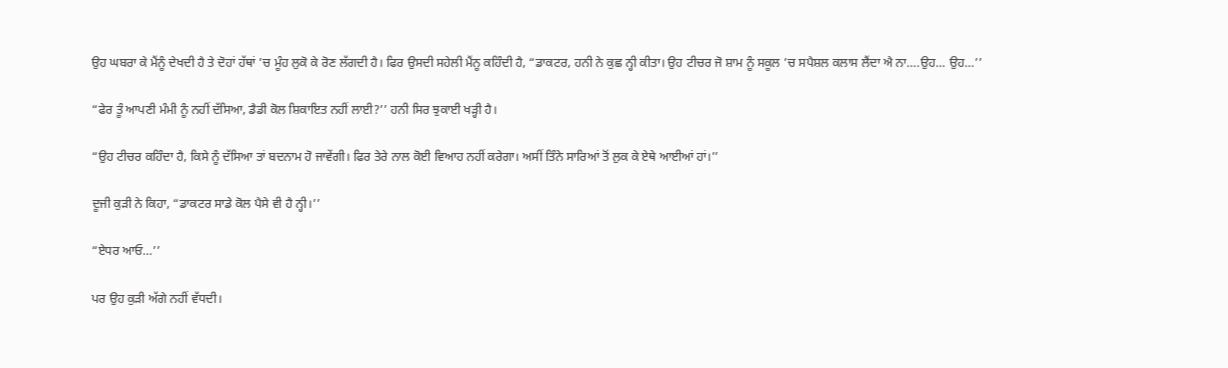ਉਹ ਘਬਰਾ ਕੇ ਮੈਂਨੂੰ ਦੇਖਦੀ ਹੈ ਤੇ ਦੋਹਾਂ ਹੱਥਾਂ ’ਚ ਮੂੰਹ ਲੁਕੋ ਕੇ ਰੋਣ ਲੱਗਦੀ ਹੈ। ਫਿਰ ਉਸਦੀ ਸਹੇਲੀ ਮੈਂਨੂ ਕਹਿੰਦੀ ਹੈ, “ਡਾਕਟਰ, ਹਨੀ ਨੇ ਕੁਛ ਨ੍ਹੀ ਕੀਤਾ। ਉਹ ਟੀਚਰ ਜੋ ਸ਼ਾਮ ਨੂੰ ਸਕੂਲ ’ਚ ਸਪੈਸ਼ਲ ਕਲਾਸ ਲੈਂਦਾ ਐ ਨਾ….ਉਹ… ਉਹ…’’

“ਫੇਰ ਤੂੰ ਆਪਣੀ ਮੰਮੀ ਨੂੰ ਨਹੀਂ ਦੱਸਿਆ, ਡੈਡੀ ਕੋਲ ਸ਼ਿਕਾਇਤ ਨਹੀਂ ਲਾਈ?’’ ਹਨੀ ਸਿਰ ਝੁਕਾਈ ਖੜ੍ਹੀ ਹੈ।

“ਉਹ ਟੀਚਰ ਕਹਿੰਦਾ ਹੈ, ਕਿਸੇ ਨੂੰ ਦੱਸਿਆ ਤਾਂ ਬਦਨਾਮ ਹੋ ਜਾਵੇਂਗੀ। ਫਿਰ ਤੇਰੇ ਨਾਲ ਕੋਈ ਵਿਆਹ ਨਹੀਂ ਕਰੇਗਾ। ਅਸੀਂ ਤਿੰਨੇ ਸਾਰਿਆਂ ਤੋਂ ਲੁਕ ਕੇ ਏਥੇ ਆਈਆਂ ਹਾਂ।’’

ਦੂਜੀ ਕੁੜੀ ਨੇ ਕਿਹਾ, “ਡਾਕਟਰ ਸਾਡੇ ਕੋਲ ਪੈਸੇ ਵੀ ਹੈ ਨ੍ਹੀ।’’

“ਏਧਰ ਆਓ…’’

ਪਰ ਉਹ ਕੁੜੀ ਅੱਗੇ ਨਹੀਂ ਵੱਧਦੀ।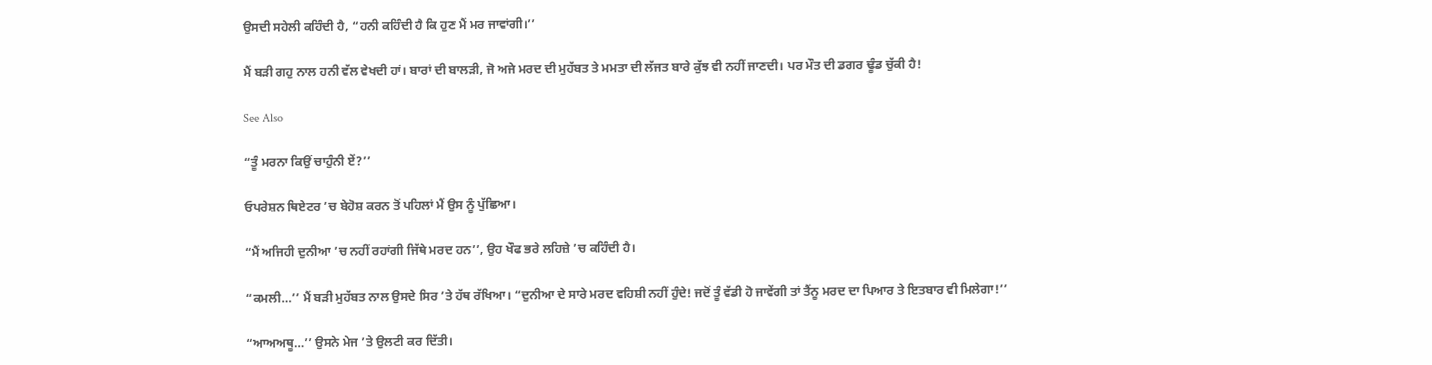ਉਸਦੀ ਸਹੇਲੀ ਕਹਿੰਦੀ ਹੈ, “ਹਨੀ ਕਹਿੰਦੀ ਹੈ ਕਿ ਹੁਣ ਮੈਂ ਮਰ ਜਾਵਾਂਗੀ।’’

ਮੈਂ ਬੜੀ ਗਹੁ ਨਾਲ ਹਨੀ ਵੱਲ ਵੇਖਦੀ ਹਾਂ। ਬਾਰਾਂ ਦੀ ਬਾਲੜੀ, ਜੋ ਅਜੇ ਮਰਦ ਦੀ ਮੁਹੱਬਤ ਤੇ ਮਮਤਾ ਦੀ ਲੱਜਤ ਬਾਰੇ ਕੁੱਝ ਵੀ ਨਹੀਂ ਜਾਣਦੀ। ਪਰ ਮੌਤ ਦੀ ਡਗਰ ਢੂੰਡ ਚੁੱਕੀ ਹੈ!

See Also

“ਤੂੰ ਮਰਨਾ ਕਿਉਂ ਚਾਹੁੰਨੀ ਏਂ?’’

ਓਪਰੇਸ਼ਨ ਥਿਏਟਰ ’ਚ ਬੇਹੋਸ਼ ਕਰਨ ਤੋਂ ਪਹਿਲਾਂ ਮੈਂ ਉਸ ਨੂੰ ਪੁੱਛਿਆ।

“ਮੈਂ ਅਜਿਹੀ ਦੁਨੀਆ ’ਚ ਨਹੀਂ ਰਹਾਂਗੀ ਜਿੱਥੇ ਮਰਦ ਹਨ’’, ਉਹ ਖੌਫ ਭਰੇ ਲਹਿਜ਼ੇ ’ਚ ਕਹਿੰਦੀ ਹੈ।

“ਕਮਲੀ…’’ ਮੈਂ ਬੜੀ ਮੁਹੱਬਤ ਨਾਲ ਉਸਦੇ ਸਿਰ ’ਤੇ ਹੱਥ ਰੱਖਿਆ। “ਦੁਨੀਆ ਦੇ ਸਾਰੇ ਮਰਦ ਵਹਿਸ਼ੀ ਨਹੀਂ ਹੁੰਦੇ! ਜਦੋਂ ਤੂੰ ਵੱਡੀ ਹੋ ਜਾਵੇਂਗੀ ਤਾਂ ਤੈਂਨੂ ਮਰਦ ਦਾ ਪਿਆਰ ਤੇ ਇਤਬਾਰ ਵੀ ਮਿਲੇਗਾ!’’

“ਆਅਅਥੂ…’’ ਉਸਨੇ ਮੇਜ ’ਤੇ ਉਲਟੀ ਕਰ ਦਿੱਤੀ।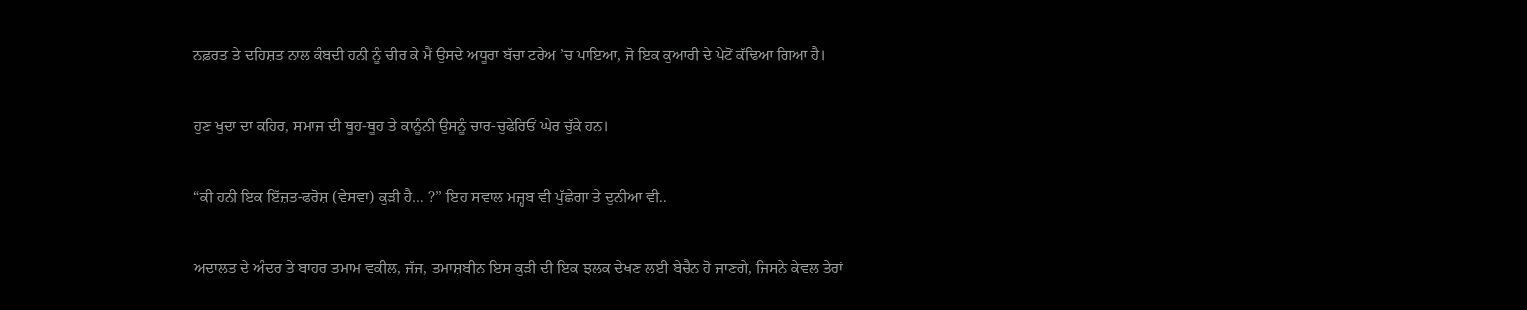ਨਫ਼ਰਤ ਤੇ ਦਹਿਸ਼ਤ ਨਾਲ ਕੰਬਦੀ ਹਨੀ ਨੂੰ ਚੀਰ ਕੇ ਮੈਂ ਉਸਦੇ ਅਧੂਰਾ ਬੱਚਾ ਟਰੇਅ ’ਚ ਪਾਇਆ, ਜੋ ਇਕ ਕੁਆਰੀ ਦੇ ਪੇਟੋਂ ਕੱਢਿਆ ਗਿਆ ਹੈ।

ਹੁਣ ਖੁਦਾ ਦਾ ਕਹਿਰ, ਸਮਾਜ ਦੀ ਥੂਹ-ਥੂਹ ਤੇ ਕਾਨੂੰਨੀ ਉਸਨੂੰ ਚਾਰ-ਚੁਫੇਰਿਓਂ ਘੇਰ ਚੁੱਕੇ ਹਨ।

“ਕੀ ਹਨੀ ਇਕ ਇੱਜ਼ਤ-ਫਰੋਸ਼ (ਵੇਸਵਾ) ਕੁੜੀ ਹੈ… ?’’ ਇਹ ਸਵਾਲ ਮਜ਼੍ਹਬ ਵੀ ਪੁੱਛੇਗਾ ਤੇ ਦੁਨੀਆ ਵੀ..

ਅਦਾਲਤ ਦੇ ਅੰਦਰ ਤੇ ਬਾਹਰ ਤਮਾਮ ਵਕੀਲ, ਜੱਜ, ਤਮਾਸ਼ਬੀਨ ਇਸ ਕੁੜੀ ਦੀ ਇਕ ਝਲਕ ਦੇਖਣ ਲਈ ਬੇਚੈਨ ਹੋ ਜਾਣਗੇ, ਜਿਸਨੇ ਕੇਵਲ ਤੇਰਾਂ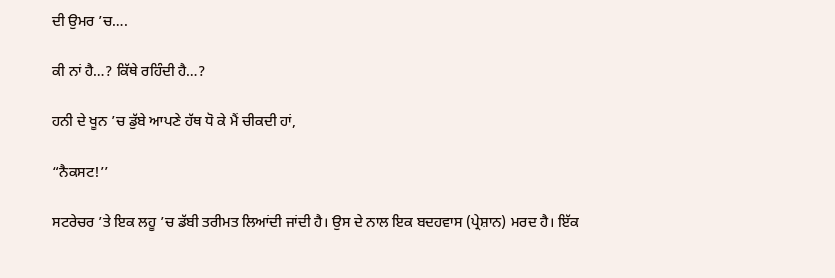ਦੀ ਉਮਰ ’ਚ….

ਕੀ ਨਾਂ ਹੈ…? ਕਿੱਥੇ ਰਹਿੰਦੀ ਹੈ…?

ਹਨੀ ਦੇ ਖੂਨ ’ਚ ਡੁੱਬੇ ਆਪਣੇ ਹੱਥ ਧੋ ਕੇ ਮੈਂ ਚੀਕਦੀ ਹਾਂ,

“ਨੈਕਸਟ!’’

ਸਟਰੇਚਰ ’ਤੇ ਇਕ ਲਹੂ ’ਚ ਡੱਬੀ ਤਰੀਮਤ ਲਿਆਂਦੀ ਜਾਂਦੀ ਹੈ। ਉਸ ਦੇ ਨਾਲ ਇਕ ਬਦਹਵਾਸ (ਪ੍ਰੇਸ਼ਾਨ) ਮਰਦ ਹੈ। ਇੱਕ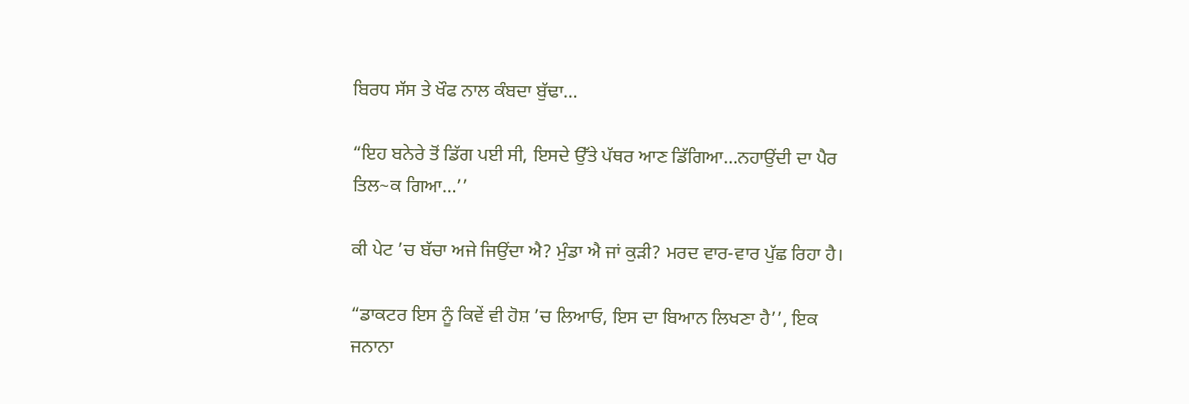ਬਿਰਧ ਸੱਸ ਤੇ ਖੌਫ ਨਾਲ ਕੰਬਦਾ ਬੁੱਢਾ…

“ਇਹ ਬਨੇਰੇ ਤੋਂ ਡਿੱਗ ਪਈ ਸੀ, ਇਸਦੇ ਉੱਤੇ ਪੱਥਰ ਆਣ ਡਿੱਗਿਆ…ਨਹਾਉਂਦੀ ਦਾ ਪੈਰ ਤਿਲ~ਕ ਗਿਆ…’’

ਕੀ ਪੇਟ ’ਚ ਬੱਚਾ ਅਜੇ ਜਿਉਂਦਾ ਐ? ਮੁੰਡਾ ਐ ਜਾਂ ਕੁੜੀ? ਮਰਦ ਵਾਰ-ਵਾਰ ਪੁੱਛ ਰਿਹਾ ਹੈ।

“ਡਾਕਟਰ ਇਸ ਨੂੰ ਕਿਵੇਂ ਵੀ ਹੋਸ਼ ’ਚ ਲਿਆਓ, ਇਸ ਦਾ ਬਿਆਨ ਲਿਖਣਾ ਹੈ’’, ਇਕ ਜਨਾਨਾ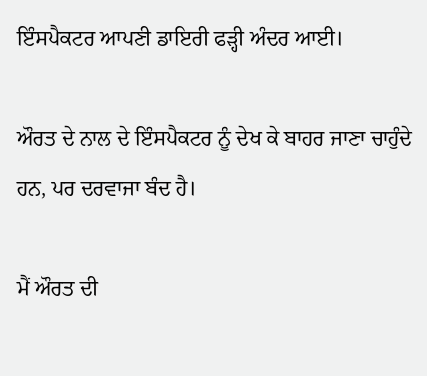ਇੰਸਪੈਕਟਰ ਆਪਣੀ ਡਾਇਰੀ ਫੜ੍ਹੀ ਅੰਦਰ ਆਈ।

ਔਰਤ ਦੇ ਨਾਲ ਦੇ ਇੰਸਪੈਕਟਰ ਨੂੰ ਦੇਖ ਕੇ ਬਾਹਰ ਜਾਣਾ ਚਾਹੁੰਦੇ ਹਨ, ਪਰ ਦਰਵਾਜਾ ਬੰਦ ਹੈ।

ਮੈਂ ਔਰਤ ਦੀ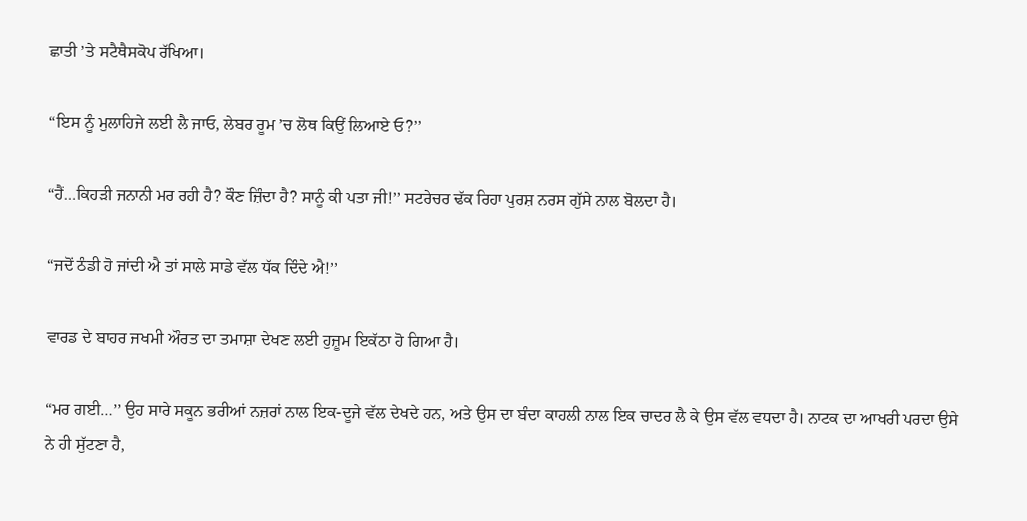ਛਾਤੀ ’ਤੇ ਸਟੈਥੈਸਕੋਪ ਰੱਖਿਆ।

“ਇਸ ਨੂੰ ਮੁਲਾਹਿਜੇ ਲਈ ਲੈ ਜਾਓ, ਲੇਬਰ ਰੂਮ ’ਚ ਲੋਥ ਕਿਉਂ ਲਿਆਏ ਓ?’’

“ਹੈਂ…ਕਿਹੜੀ ਜਨਾਨੀ ਮਰ ਰਹੀ ਹੈ? ਕੌਣ ਜ਼ਿੰਦਾ ਹੈ? ਸਾਨੂੰ ਕੀ ਪਤਾ ਜੀ!’’ ਸਟਰੇਚਰ ਢੱਕ ਰਿਹਾ ਪੁਰਸ਼ ਨਰਸ ਗੁੱਸੇ ਨਾਲ ਬੋਲਦਾ ਹੈ।

“ਜਦੋਂ ਠੰਡੀ ਹੋ ਜਾਂਦੀ ਐ ਤਾਂ ਸਾਲੇ ਸਾਡੇ ਵੱਲ ਧੱਕ ਦਿੰਦੇ ਐ!’’

ਵਾਰਡ ਦੇ ਬਾਹਰ ਜਖਮੀ ਔਰਤ ਦਾ ਤਮਾਸ਼ਾ ਦੇਖਣ ਲਈ ਹੁਜ਼ੂਮ ਇਕੱਠਾ ਹੋ ਗਿਆ ਹੈ।

“ਮਰ ਗਈ…’’ ਉਹ ਸਾਰੇ ਸਕੂਨ ਭਰੀਆਂ ਨਜ਼ਰਾਂ ਨਾਲ ਇਕ-ਦੂਜੇ ਵੱਲ ਦੇਖਦੇ ਹਨ, ਅਤੇ ਉਸ ਦਾ ਬੰਦਾ ਕਾਹਲੀ ਨਾਲ ਇਕ ਚਾਦਰ ਲੈ ਕੇ ਉਸ ਵੱਲ ਵਧਦਾ ਹੈ। ਨਾਟਕ ਦਾ ਆਖਰੀ ਪਰਦਾ ਉਸੇ ਨੇ ਹੀ ਸੁੱਟਣਾ ਹੈ,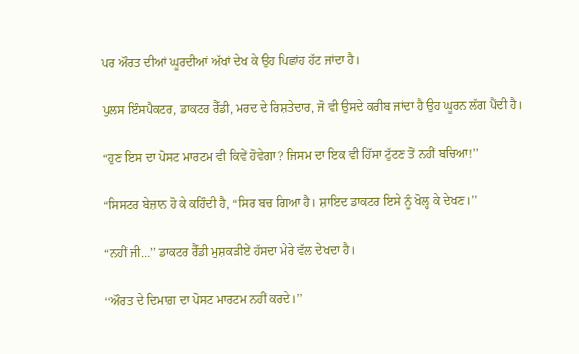ਪਰ ਔਰਤ ਦੀਆਂ ਘੂਰਦੀਆਂ ਅੱਖਾਂ ਦੇਖ ਕੇ ਉਹ ਪਿਛਾਂਹ ਹੱਟ ਜਾਂਦਾ ਹੈ।

ਪੁਲਸ ਇੰਸਪੈਕਟਰ, ਡਾਕਟਰ ਰੈੱਡੀ, ਮਰਦ ਦੇ ਰਿਸ਼ਤੇਦਾਰ, ਜੋ ਵੀ ਉਸਦੇ ਕਰੀਬ ਜਾਂਦਾ ਹੈ ਉਹ ਘੂਰਨ ਲੱਗ ਪੈਂਦੀ ਹੈ।

“ਹੁਣ ਇਸ ਦਾ ਪੋਸਟ ਮਾਰਟਮ ਵੀ ਕਿਵੇਂ ਹੋਵੇਗਾ? ਜਿਸਮ ਦਾ ਇਕ ਵੀ ਹਿੱਸਾ ਟੁੱਟਣ ਤੋਂ ਨਹੀਂ ਬਚਿਆ!’’

“ਸਿਸਟਰ ਬੇਜ਼ਾਨ ਹੋ ਕੇ ਕਹਿੰਦੀ ਹੈ, “ਸਿਰ ਬਚ ਗਿਆ ਹੈ। ਸ਼ਾਇਦ ਡਾਕਟਰ ਇਸੇ ਨੂੰ ਖੋਲ੍ਹ ਕੇ ਦੇਖਣ।’’

“ਨਹੀਂ ਜੀ…’’ ਡਾਕਟਰ ਰੈੱਡੀ ਮੁਸ਼ਕੜੀਏਂ ਹੱਸਦਾ ਮੇਰੇ ਵੱਲ ਦੇਖਦਾ ਹੈ।

‘‘ਔਰਤ ਦੇ ਦਿਮਾਗ਼ ਦਾ ਪੋਸਟ ਮਾਰਟਮ ਨਹੀਂ ਕਰਦੇ।’’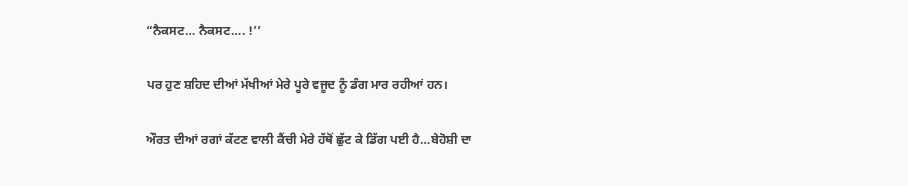“ਨੈਕਸਟ… ਨੈਕਸਟ…. !’’

ਪਰ ਹੁਣ ਸ਼ਹਿਦ ਦੀਆਂ ਮੱਖੀਆਂ ਮੇਰੇ ਪੂਰੇ ਵਜੂਦ ਨੂੰ ਡੰਗ ਮਾਰ ਰਹੀਆਂ ਹਨ।

ਔਰਤ ਦੀਆਂ ਰਗਾਂ ਕੱਟਣ ਵਾਲੀ ਕੈਂਚੀ ਮੇਰੇ ਹੱਥੋਂ ਛੁੱਟ ਕੇ ਡਿੱਗ ਪਈ ਹੈ…ਬੇਹੋਸ਼ੀ ਦਾ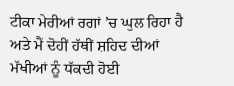ਟੀਕਾ ਮੇਰੀਆਂ ਰਗਾਂ ’ਚ ਘੁਲ ਰਿਹਾ ਹੈ ਅਤੇ ਮੈਂ ਦੋਹੀਂ ਹੱਥੀਂ ਸ਼ਹਿਦ ਦੀਆਂ ਮੱਖੀਆਂ ਨੂੰ ਧੱਕਦੀ ਹੋਈ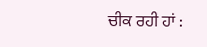ਚੀਕ ਰਹੀ ਹਾਂ :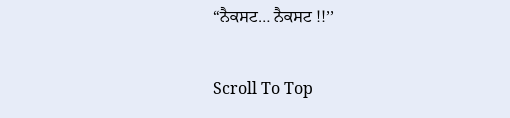“ਨੈਕਸਟ… ਨੈਕਸਟ !!’’

Scroll To Top